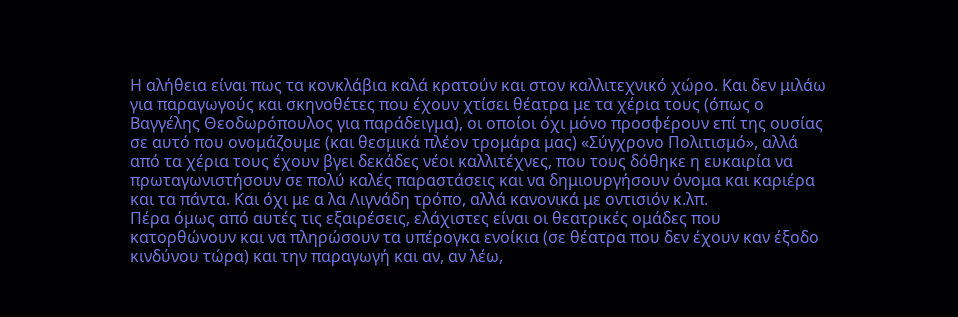Η αλήθεια είναι πως τα κονκλάβια καλά κρατούν και στον καλλιτεχνικό χώρο. Και δεν μιλάω για παραγωγούς και σκηνοθέτες που έχουν χτίσει θέατρα με τα χέρια τους (όπως ο Βαγγέλης Θεοδωρόπουλος για παράδειγμα), οι οποίοι όχι μόνο προσφέρουν επί της ουσίας σε αυτό που ονομάζουμε (και θεσμικά πλέον τρομάρα μας) «Σύγχρονο Πολιτισμό», αλλά από τα χέρια τους έχουν βγει δεκάδες νέοι καλλιτέχνες, που τους δόθηκε η ευκαιρία να πρωταγωνιστήσουν σε πολύ καλές παραστάσεις και να δημιουργήσουν όνομα και καριέρα και τα πάντα. Και όχι με α λα Λιγνάδη τρόπο, αλλά κανονικά με οντισιόν κ.λπ.
Πέρα όμως από αυτές τις εξαιρέσεις, ελάχιστες είναι οι θεατρικές ομάδες που κατορθώνουν και να πληρώσουν τα υπέρογκα ενοίκια (σε θέατρα που δεν έχουν καν έξοδο κινδύνου τώρα) και την παραγωγή και αν, αν λέω,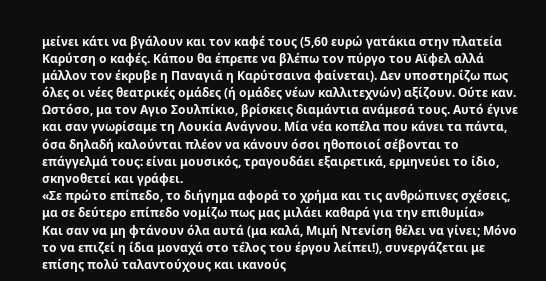μείνει κάτι να βγάλουν και τον καφέ τους (5,60 ευρώ γατάκια στην πλατεία Καρύτση ο καφές. Κάπου θα έπρεπε να βλέπω τον πύργο του Αϊφελ αλλά μάλλον τον έκρυβε η Παναγιά η Καρύτσαινα φαίνεται). Δεν υποστηρίζω πως όλες οι νέες θεατρικές ομάδες (ή ομάδες νέων καλλιτεχνών) αξίζουν. Ούτε καν. Ωστόσο, μα τον Αγιο Σουλπίκιο, βρίσκεις διαμάντια ανάμεσά τους. Αυτό έγινε και σαν γνωρίσαμε τη Λουκία Ανάγνου. Μία νέα κοπέλα που κάνει τα πάντα, όσα δηλαδή καλούνται πλέον να κάνουν όσοι ηθοποιοί σέβονται το επάγγελμά τους: είναι μουσικός, τραγουδάει εξαιρετικά, ερμηνεύει το ίδιο, σκηνοθετεί και γράφει.
«Σε πρώτο επίπεδο, το διήγημα αφορά το χρήμα και τις ανθρώπινες σχέσεις, μα σε δεύτερο επίπεδο νομίζω πως μας μιλάει καθαρά για την επιθυμία»
Και σαν να μη φτάνουν όλα αυτά (μα καλά, Μιμή Ντενίση θέλει να γίνει; Μόνο το να επιζεί η ίδια μοναχά στο τέλος του έργου λείπει!), συνεργάζεται με επίσης πολύ ταλαντούχους και ικανούς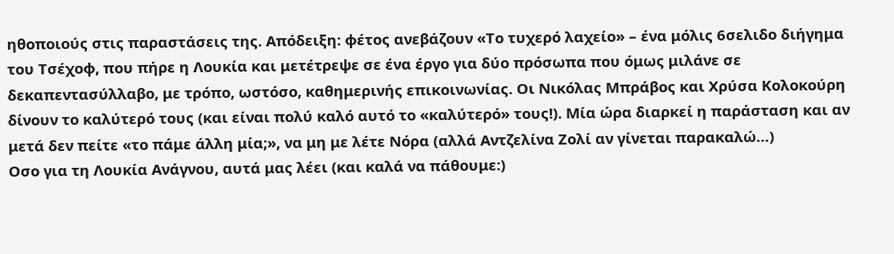ηθοποιούς στις παραστάσεις της. Απόδειξη: φέτος ανεβάζουν «Το τυχερό λαχείο» – ένα μόλις 6σελιδο διήγημα του Τσέχοφ, που πήρε η Λουκία και μετέτρεψε σε ένα έργο για δύο πρόσωπα που όμως μιλάνε σε δεκαπεντασύλλαβο, με τρόπο, ωστόσο, καθημερινής επικοινωνίας. Οι Νικόλας Μπράβος και Χρύσα Κολοκούρη δίνουν το καλύτερό τους (και είναι πολύ καλό αυτό το «καλύτερό» τους!). Μία ώρα διαρκεί η παράσταση και αν μετά δεν πείτε «το πάμε άλλη μία;», να μη με λέτε Νόρα (αλλά Αντζελίνα Ζολί αν γίνεται παρακαλώ…)
Οσο για τη Λουκία Ανάγνου, αυτά μας λέει (και καλά να πάθουμε:)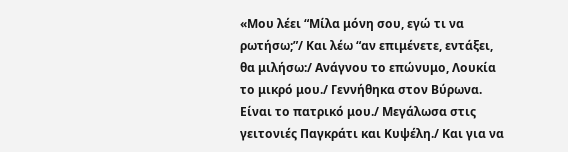«Μου λέει “Μίλα μόνη σου, εγώ τι να ρωτήσω;”/ Και λέω “αν επιμένετε, εντάξει, θα μιλήσω:/ Ανάγνου το επώνυμο, Λουκία το μικρό μου./ Γεννήθηκα στον Βύρωνα. Είναι το πατρικό μου./ Μεγάλωσα στις γειτονιές Παγκράτι και Κυψέλη./ Και για να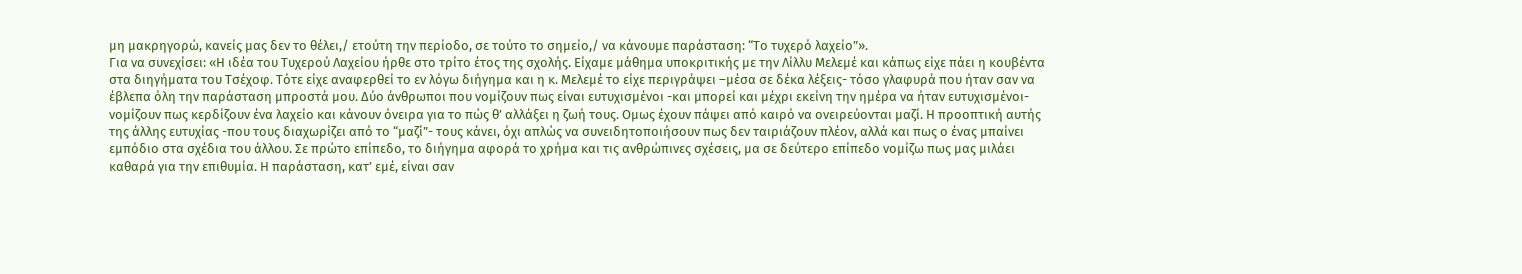μη μακρηγορώ, κανείς μας δεν το θέλει,/ ετούτη την περίοδο, σε τούτο το σημείο,/ να κάνουμε παράσταση: “Το τυχερό λαχείο”».
Για να συνεχίσει: «Η ιδέα του Τυχερού Λαχείου ήρθε στο τρίτο έτος της σχολής. Είχαμε μάθημα υποκριτικής με την Λίλλυ Μελεμέ και κάπως είχε πάει η κουβέντα στα διηγήματα του Τσέχοφ. Τότε είχε αναφερθεί το εν λόγω διήγημα και η κ. Μελεμέ το είχε περιγράψει –μέσα σε δέκα λέξεις- τόσο γλαφυρά που ήταν σαν να έβλεπα όλη την παράσταση μπροστά μου. Δύο άνθρωποι που νομίζουν πως είναι ευτυχισμένοι -και μπορεί και μέχρι εκείνη την ημέρα να ήταν ευτυχισμένοι- νομίζουν πως κερδίζουν ένα λαχείο και κάνουν όνειρα για το πώς θ’ αλλάξει η ζωή τους. Ομως έχουν πάψει από καιρό να ονειρεύονται μαζί. Η προοπτική αυτής της άλλης ευτυχίας -που τους διαχωρίζει από το “μαζί”- τους κάνει, όχι απλώς να συνειδητοποιήσουν πως δεν ταιριάζουν πλέον, αλλά και πως ο ένας μπαίνει εμπόδιο στα σχέδια του άλλου. Σε πρώτο επίπεδο, το διήγημα αφορά το χρήμα και τις ανθρώπινες σχέσεις, μα σε δεύτερο επίπεδο νομίζω πως μας μιλάει καθαρά για την επιθυμία. Η παράσταση, κατ’ εμέ, είναι σαν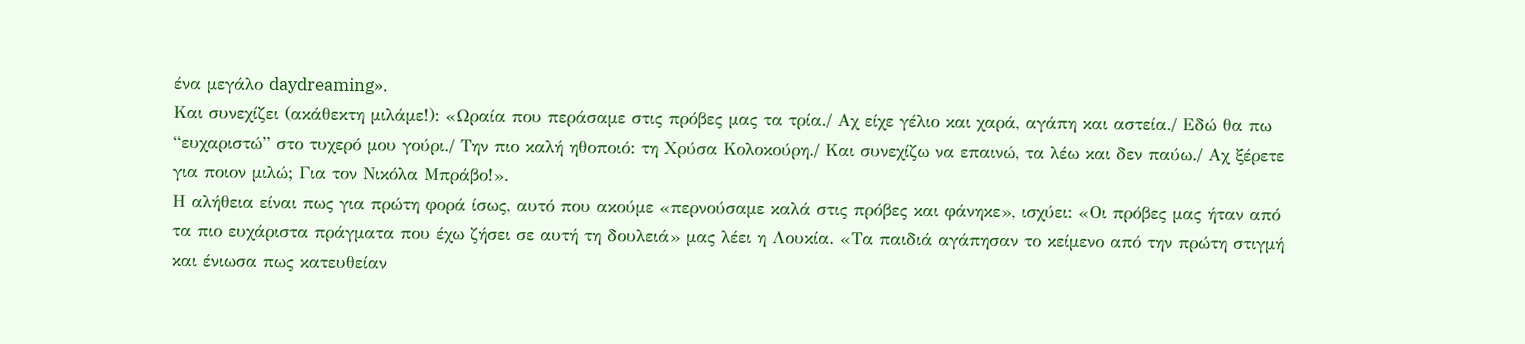ένα μεγάλο daydreaming».
Και συνεχίζει (ακάθεκτη μιλάμε!): «Ωραία που περάσαμε στις πρόβες μας τα τρία./ Αχ είχε γέλιο και χαρά, αγάπη και αστεία./ Εδώ θα πω “ευχαριστώ” στο τυχερό μου γούρι./ Την πιο καλή ηθοποιό: τη Χρύσα Κολοκούρη./ Και συνεχίζω να επαινώ, τα λέω και δεν παύω./ Αχ ξέρετε για ποιον μιλώ; Για τον Νικόλα Μπράβο!».
Η αλήθεια είναι πως για πρώτη φορά ίσως, αυτό που ακούμε «περνούσαμε καλά στις πρόβες και φάνηκε», ισχύει: «Οι πρόβες μας ήταν από τα πιο ευχάριστα πράγματα που έχω ζήσει σε αυτή τη δουλειά» μας λέει η Λουκία. «Τα παιδιά αγάπησαν το κείμενο από την πρώτη στιγμή και ένιωσα πως κατευθείαν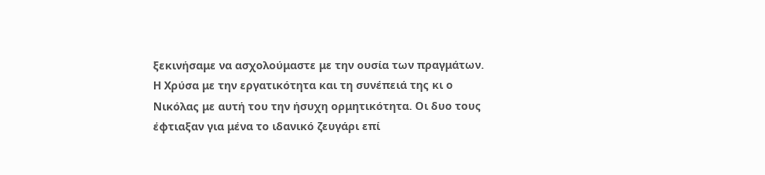ξεκινήσαμε να ασχολούμαστε με την ουσία των πραγμάτων. Η Χρύσα με την εργατικότητα και τη συνέπειά της κι ο Νικόλας με αυτή του την ήσυχη ορμητικότητα. Οι δυο τους έφτιαξαν για μένα το ιδανικό ζευγάρι επί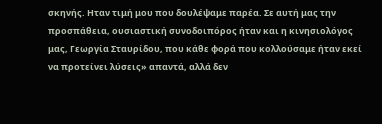σκηνής. Ηταν τιμή μου που δουλέψαμε παρέα. Σε αυτή μας την προσπάθεια, ουσιαστική συνοδοιπόρος ήταν και η κινησιολόγος μας, Γεωργία Σταυρίδου, που κάθε φορά που κολλούσαμε ήταν εκεί να προτείνει λύσεις» απαντά, αλλά δεν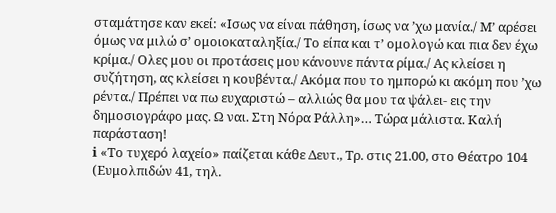σταμάτησε καν εκεί: «Ισως να είναι πάθηση, ίσως να ’χω μανία./ Μ’ αρέσει όμως να μιλώ σ’ ομοιοκαταληξία./ Το είπα και τ’ ομολογώ και πια δεν έχω κρίμα./ Ολες μου οι προτάσεις μου κάνουνε πάντα ρίμα./ Ας κλείσει η συζήτηση, ας κλείσει η κουβέντα./ Ακόμα που το ημπορώ κι ακόμη που ’χω ρέντα./ Πρέπει να πω ευχαριστώ – αλλιώς θα μου τα ψάλει- εις την δημοσιογράφο μας. Ω ναι. Στη Νόρα Ράλλη»… Τώρα μάλιστα. Καλή παράσταση!
ℹ «Το τυχερό λαχείο» παίζεται κάθε Δευτ., Τρ. στις 21.00, στο Θέατρο 104 (Ευμολπιδών 41, τηλ.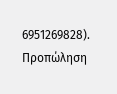6951269828). Προπώληση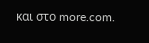και στο more.com.